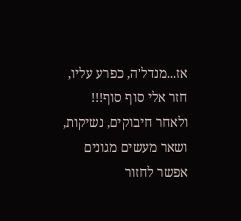אז...מנדל'ה, כפרע עליו, חזר אלי סוף סוף!!!
ולאחר חיבוקים, נשיקות, ושאר מעשים מגונים אפשר לחזור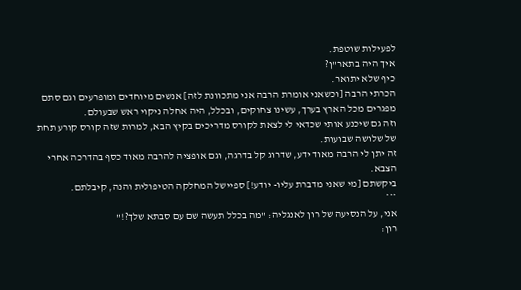לפעילות שוטפת.
איך היה בתאר"ן?
כיף שלא יתואר.
הכרתי הרבה [וכשאני אומרת הרבה אני מתכוונת לזה] אנשים מיוחדים ומופרעים וגם סתם מפגרים מכל הארץ בערך, עשינו צחוקים, ובכלל, היה אחלה ניקוי ראש שבעולם.
וזה גם שיכנע אותי שכדאי לי לצאת לקורס מדריכים בקיץ הבא, למרות שזה קורס קורע תחת של שלושה שבועות.
זה יתן לי הרבה מאוד ידע, שדרוג קל בדרגה, וגם אופציה להרבה מאוד כסף בהדרכה אחרי הצבא.
ביקשתם [מי שאני מדברת עליו- יודע!] ספיישל המחלקה הטיפולית והנה, קיבלתם.
***
אני, על הנסיעה של רון לאנגליה: "מה בכלל תעשה שם עם סבתא שלך?!"
רון: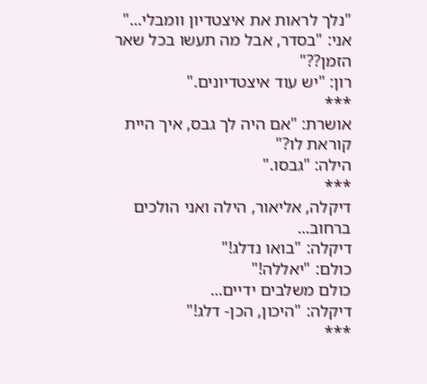"נלך לראות את איצטדיון וומבלי..."
אני: "בסדר, אבל מה תעשו בכל שאר הזמן??"
רון: "יש עוד איצטדיונים."
***
אושרת: "אם היה לך גבס, איך היית קוראת לו?"
הילה: "גבסו."
***
דיקלה, אליאור, הילה ואני הולכים ברחוב...
דיקלה: "בואו נדלג!"
כולם: "יאללה!"
כולם משלבים ידיים...
דיקלה: "היכון, הכן- דלג!"
***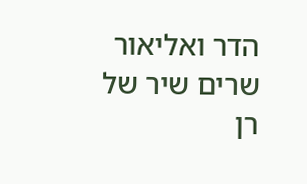הדר ואליאור שרים שיר של רן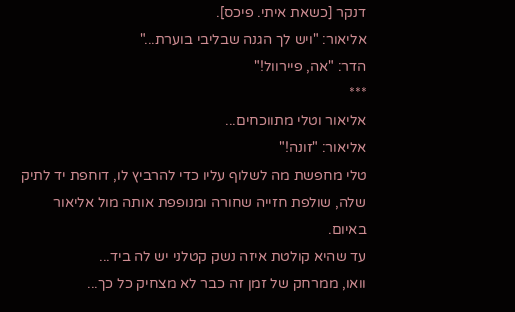דנקר [כשאת איתי. פיכס].
אליאור: "ויש לך הגנה שבליבי בוערת..."
הדר: "אה, פיירוול!"
***
אליאור וטלי מתווכחים...
אליאור: "זונה!"
טלי מחפשת מה לשלוף עליו כדי להרביץ לו, דוחפת יד לתיק שלה, שולפת חזייה שחורה ומנופפת אותה מול אליאור באיום.
עד שהיא קולטת איזה נשק קטלני יש לה ביד...
וואו, ממרחק של זמן זה כבר לא מצחיק כל כך...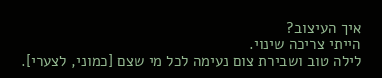איך העיצוב?
הייתי צריכה שינוי.
לילה טוב ושבירת צום נעימה לכל מי שצם [כמוני, לצערי].